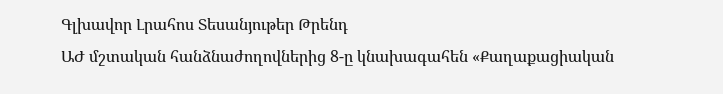Գլխավոր Լրահոս Տեսանյութեր Թրենդ
ԱԺ մշտական հանձնաժողովներից 8-ը կնախագահեն «Քաղաքացիական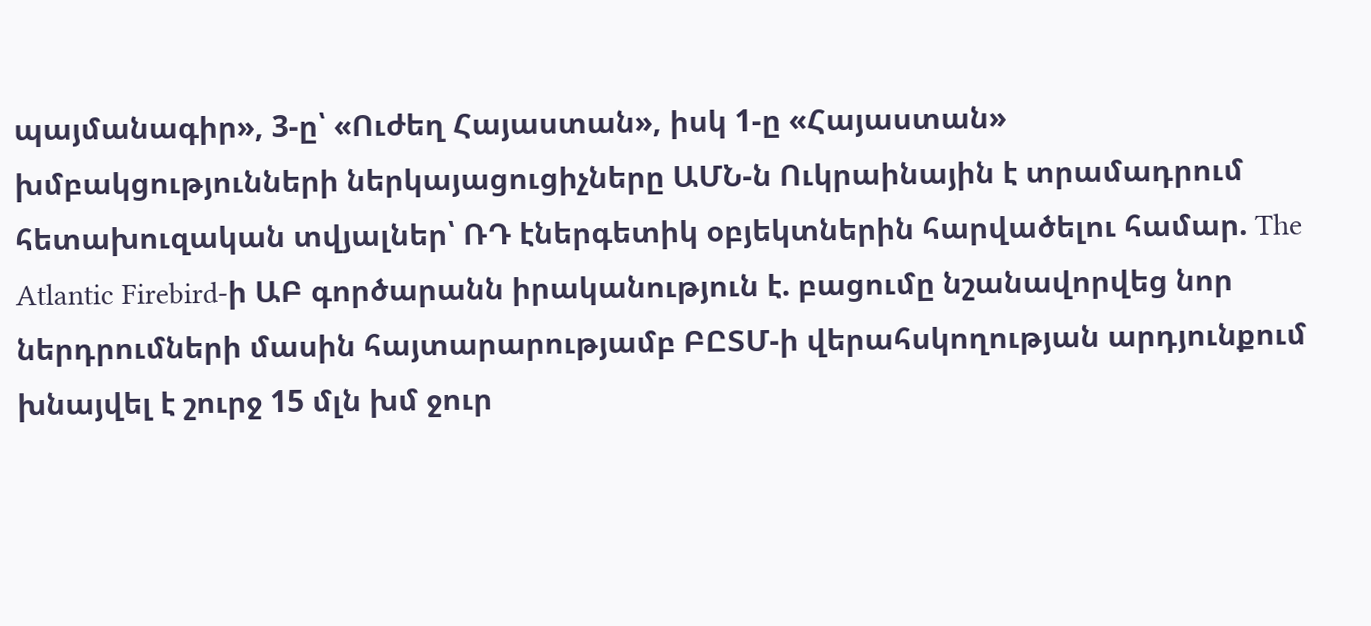պայմանագիր», 3-ը՝ «Ուժեղ Հայաստան», իսկ 1-ը «Հայաստան» խմբակցությունների ներկայացուցիչները ԱՄՆ-ն Ուկրաինային է տրամադրում հետախուզական տվյալներ՝ ՌԴ էներգետիկ օբյեկտներին հարվածելու համար. The Atlantic Firebird-ի ԱԲ գործարանն իրականություն է. բացումը նշանավորվեց նոր ներդրումների մասին հայտարարությամբ ԲԸՏՄ-ի վերահսկողության արդյունքում խնայվել է շուրջ 15 մլն խմ ջուր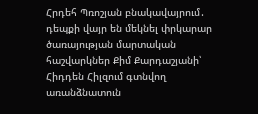Հրդեհ Պռոշյան բնակավայրում․ դեպքի վայր են մեկնել փրկարար ծառայության մարտական հաշվարկներ Քիմ Քարդաշյանի՝ Հիդդեն Հիլզում գտնվող առանձնատուն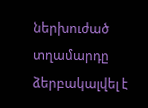ներխուժած տղամարդը ձերբակալվել է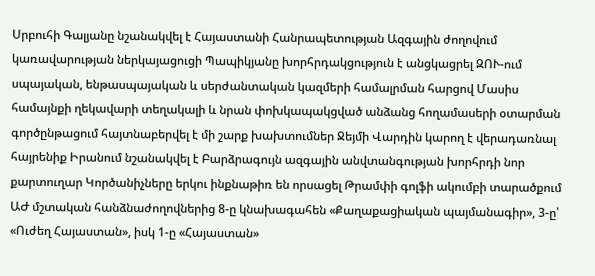Սրբուհի Գալյանը նշանակվել է Հայաստանի Հանրապետության Ազգային ժողովում կառավարության ներկայացուցի Պապիկյանը խորհրդակցություն է անցկացրել ԶՈՒ-ում սպայական, ենթասպայական և սերժանտական կազմերի համալրման հարցով Մասիս համայնքի ղեկավարի տեղակալի և նրան փոխկապակցված անձանց հողամասերի օտարման գործընթացում հայտնաբերվել է մի շարք խախտումներ Ջեյմի Վարդին կարող է վերադառնալ հայրենիք Իրանում նշանակվել է Բարձրագույն ազգային անվտանգության խորհրդի նոր քարտուղար Կործանիչները երկու ինքնաթիռ են որսացել Թրամփի գոլֆի ակումբի տարածքում
ԱԺ մշտական հանձնաժողովներից 8-ը կնախագահեն «Քաղաքացիական պայմանագիր», 3-ը՝ «Ուժեղ Հայաստան», իսկ 1-ը «Հայաստան»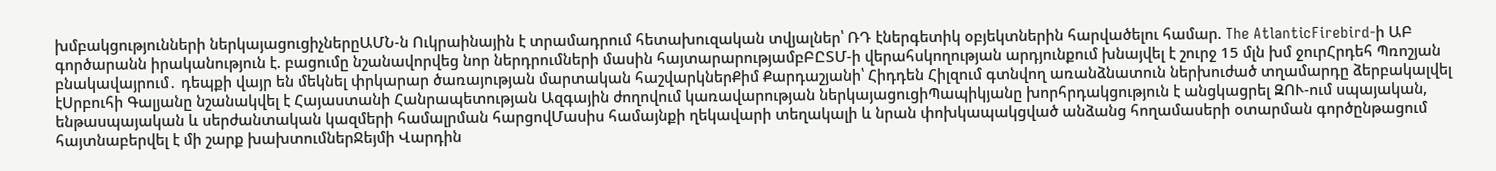խմբակցությունների ներկայացուցիչներըԱՄՆ-ն Ուկրաինային է տրամադրում հետախուզական տվյալներ՝ ՌԴ էներգետիկ օբյեկտներին հարվածելու համար. The AtlanticFirebird-ի ԱԲ գործարանն իրականություն է. բացումը նշանավորվեց նոր ներդրումների մասին հայտարարությամբԲԸՏՄ-ի վերահսկողության արդյունքում խնայվել է շուրջ 15 մլն խմ ջուրՀրդեհ Պռոշյան բնակավայրում․ դեպքի վայր են մեկնել փրկարար ծառայության մարտական հաշվարկներՔիմ Քարդաշյանի՝ Հիդդեն Հիլզում գտնվող առանձնատուն ներխուժած տղամարդը ձերբակալվել էՍրբուհի Գալյանը նշանակվել է Հայաստանի Հանրապետության Ազգային ժողովում կառավարության ներկայացուցիՊապիկյանը խորհրդակցություն է անցկացրել ԶՈՒ-ում սպայական, ենթասպայական և սերժանտական կազմերի համալրման հարցովՄասիս համայնքի ղեկավարի տեղակալի և նրան փոխկապակցված անձանց հողամասերի օտարման գործընթացում հայտնաբերվել է մի շարք խախտումներՋեյմի Վարդին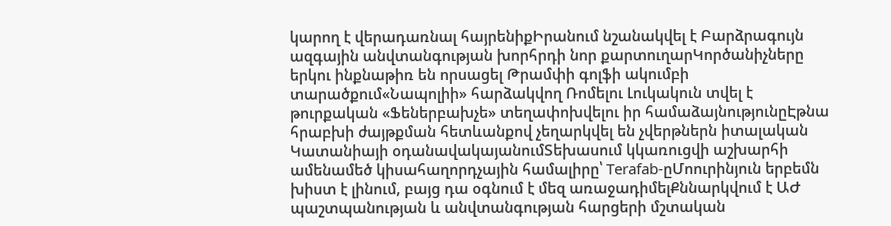կարող է վերադառնալ հայրենիքԻրանում նշանակվել է Բարձրագույն ազգային անվտանգության խորհրդի նոր քարտուղարԿործանիչները երկու ինքնաթիռ են որսացել Թրամփի գոլֆի ակումբի տարածքում«Նապոլիի» հարձակվող Ռոմելու Լուկակուն տվել է թուրքական «Ֆեներբախչե» տեղափոխվելու իր համաձայնությունըԷթնա հրաբխի ժայթքման հետևանքով չեղարկվել են չվերթներն իտալական Կատանիայի օդանավակայանումՏեխասում կկառուցվի աշխարհի ամենամեծ կիսահաղորդչային համալիրը՝ Terafab-ըՄոուրինյուն երբեմն խիստ է լինում, բայց դա օգնում է մեզ առաջադիմելՔննարկվում է ԱԺ պաշտպանության և անվտանգության հարցերի մշտական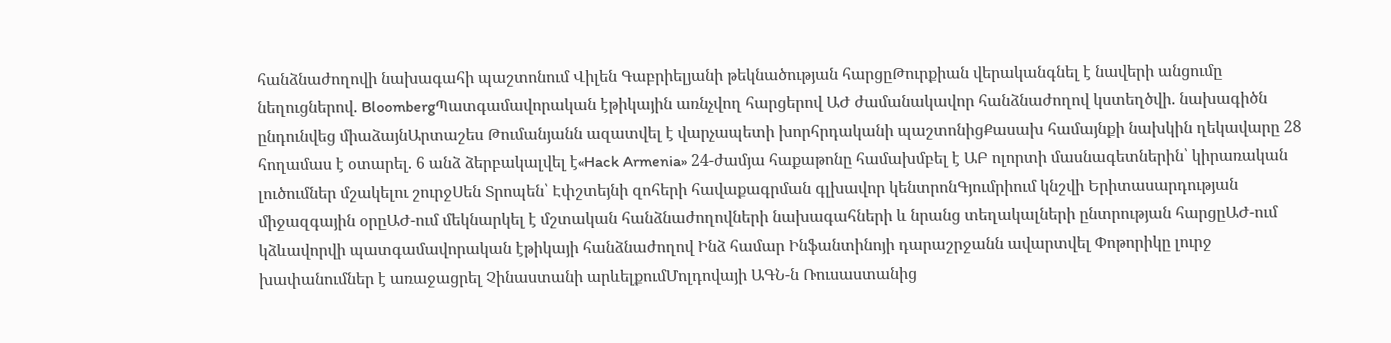հանձնաժողովի նախագահի պաշտոնում Վիլեն Գաբրիելյանի թեկնածության հարցըԹուրքիան վերականգնել է նավերի անցումը նեղուցներով. BloombergՊատգամավորական էթիկային առնչվող հարցերով ԱԺ ժամանակավոր հանձնաժողով կստեղծվի. նախագիծն ընդունվեց միաձայնԱրտաշես Թումանյանն ազատվել է վարչապետի խորհրդականի պաշտոնիցՔասախ համայնքի նախկին ղեկավարը 28 հողամաս է օտարել. 6 անձ ձերբակալվել է«Hack Armenia» 24-ժամյա հաքաթոնը համախմբել է ԱԲ ոլորտի մասնագետներին՝ կիրառական լուծումներ մշակելու շուրջՍեն Տրոպեն՝ Էփշտեյնի զոհերի հավաքագրման գլխավոր կենտրոնԳյումրիում կնշվի Երիտասարդության միջազգային օրըԱԺ-ում մեկնարկել է մշտական հանձնաժողովների նախագահների և նրանց տեղակալների ընտրության հարցըԱԺ-ում կձևավորվի պատգամավորական էթիկայի հանձնաժողով Ինձ համար Ինֆանտինոյի դարաշրջանն ավարտվել Փոթորիկը լուրջ խափանումներ է առաջացրել Չինաստանի արևելքումՄոլդովայի ԱԳՆ-ն Ռուսաստանից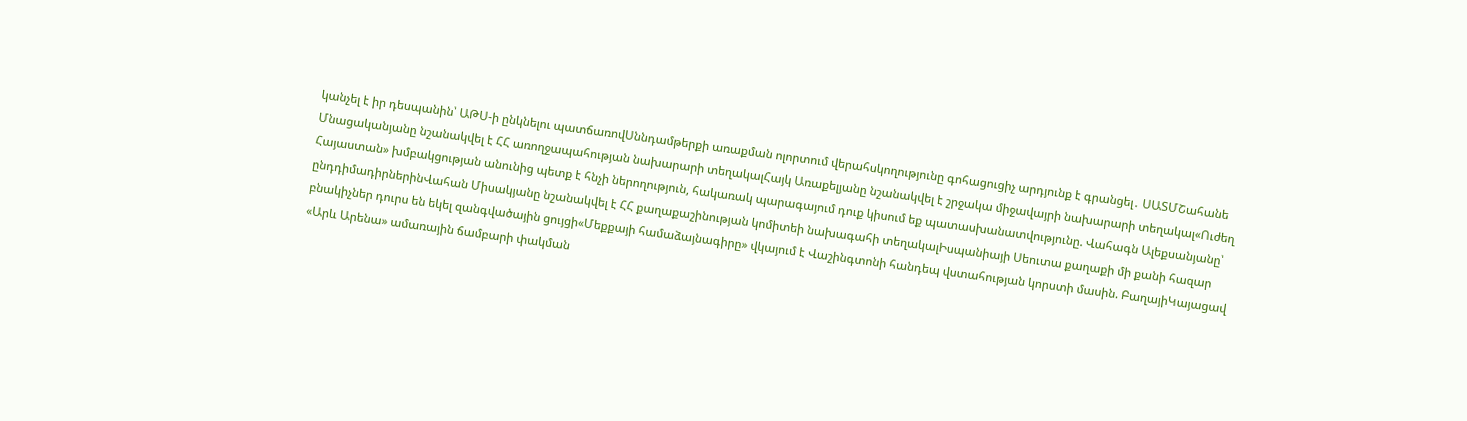կանչել է իր դեսպանին՝ ԱԹՍ-ի ընկնելու պատճառովՍննդամթերքի առաքման ոլորտում վերահսկողությունը գոհացուցիչ արդյունք է գրանցել․ ՍԱՏՄՇահանե Մնացականյանը նշանակվել է ՀՀ առողջապահության նախարարի տեղակալՀայկ Առաքելյանը նշանակվել է շրջակա միջավայրի նախարարի տեղակալ«Ուժեղ Հայաստան» խմբակցության անունից պետք է հնչի ներողություն, հակառակ պարագայում դուք կիսում եք պատասխանատվությունը. Վահագն Ալեքսանյանը՝ ընդդիմադիրներինՎահան Միսակյանը նշանակվել է ՀՀ քաղաքաշինության կոմիտեի նախագահի տեղակալԻսպանիայի Սեուտա քաղաքի մի քանի հազար բնակիչներ դուրս են եկել զանգվածային ցույցի«Մեքքայի համաձայնագիրը» վկայում է Վաշինգտոնի հանդեպ վստահության կորստի մասին. ԲաղայիԿայացավ «Արև Արենա» ամառային ճամբարի փակման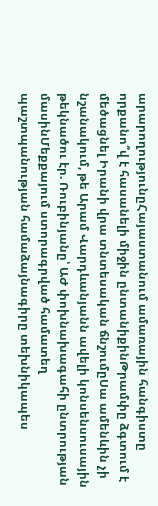արարողությունըՀայաստանում ամառային հանգիստը որքանո՞վ է հասանելի միջին ընտանիքինԹրամփը ձգտում է մեծացնել Իրանի վրա տնտեսական ճնշումըՍա ամենևին չի նշանակում, թե Արամ Վարդևանյանն ավելի կոնսենսուսային թեկնածու էր. Ռուբինյանը՝ ԱԺ փոխնախագահի ընտրության մասինՄեքքայում ստորագրված համատեղ պաշտպանության համաձայնագիրը տեխնիկապես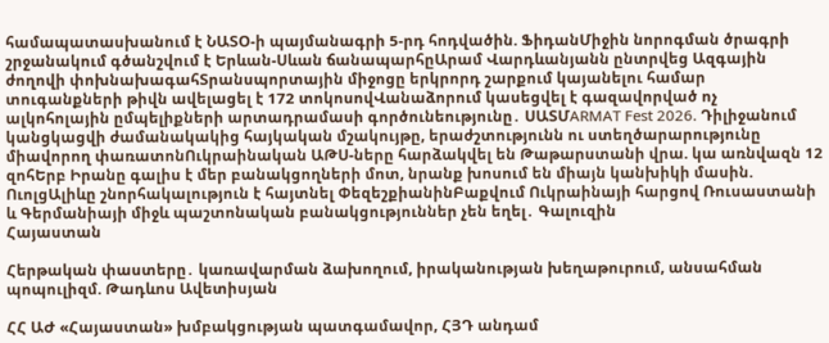համապատասխանում է ՆԱՏՕ-ի պայմանագրի 5-րդ հոդվածին. ՖիդանՄիջին նորոգման ծրագրի շրջանակում գծանշվում է Երևան-Սևան ճանապարհըԱրամ Վարդևանյանն ընտրվեց Ազգային ժողովի փոխնախագահՏրանսպորտային միջոցը երկրորդ շարքում կայանելու համար տուգանքների թիվն ավելացել է 172 տոկոսովՎանաձորում կասեցվել է գազավորված ոչ ալկոհոլային ըմպելիքների արտադրամասի գործունեությունը․ ՍԱՏՄARMAT Fest 2026. Դիլիջանում կանցկացվի ժամանակակից հայկական մշակույթը, երաժշտությունն ու ստեղծարարությունը միավորող փառատոնՈւկրաինական ԱԹՍ-ները հարձակվել են Թաթարստանի վրա. կա առնվազն 12 զոհԵրբ Իրանը գալիս է մեր բանակցողների մոտ, նրանք խոսում են միայն կանխիկի մասին. ՈւոլցԱլիևը շնորհակալություն է հայտնել ՓեզեշքիանինԲաքվում Ուկրաինայի հարցով Ռուսաստանի և Գերմանիայի միջև պաշտոնական բանակցություններ չեն եղել․ Գալուզին
Հայաստան

Հերթական փաստերը․ կառավարման ձախողում, իրականության խեղաթուրում, անսահման պոպուլիզմ. Թադևոս Ավետիսյան

ՀՀ ԱԺ «Հայաստան» խմբակցության պատգամավոր, ՀՅԴ անդամ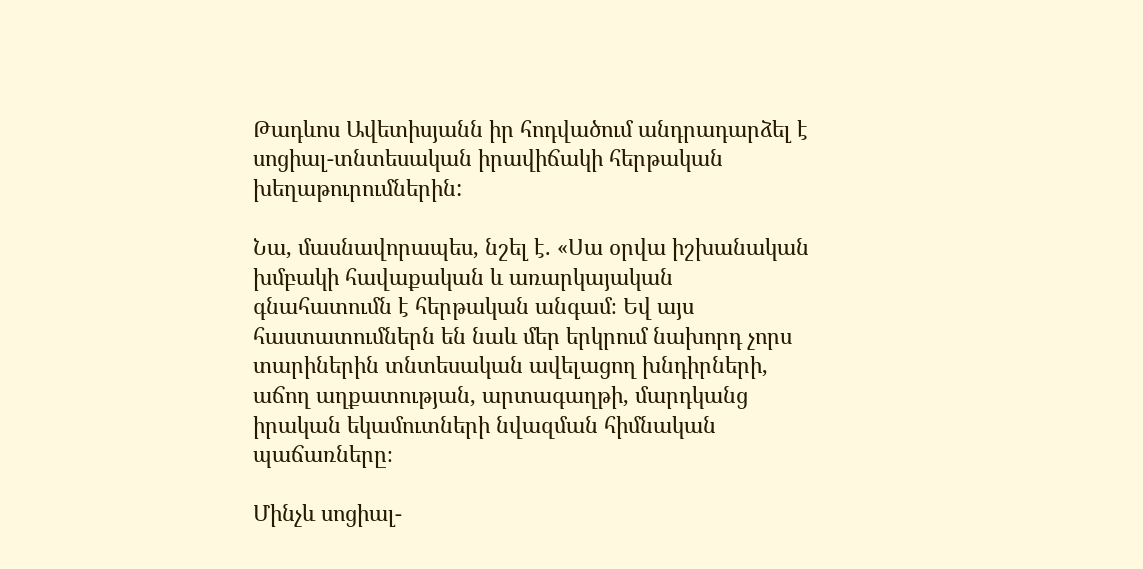Թադևոս Ավետիսյանն իր հոդվածում անդրադարձել է սոցիալ-տնտեսական իրավիճակի հերթական խեղաթուրումներին:

Նա, մասնավորապես, նշել է. «Սա օրվա իշխանական խմբակի հավաքական և առարկայական գնահատումն է հերթական անգամ։ Եվ այս հաստատումներն են նաև մեր երկրում նախորդ չորս տարիներին տնտեսական ավելացող խնդիրների, աճող աղքատության, արտագաղթի, մարդկանց իրական եկամուտների նվազման հիմնական պաճառները։

Մինչև սոցիալ-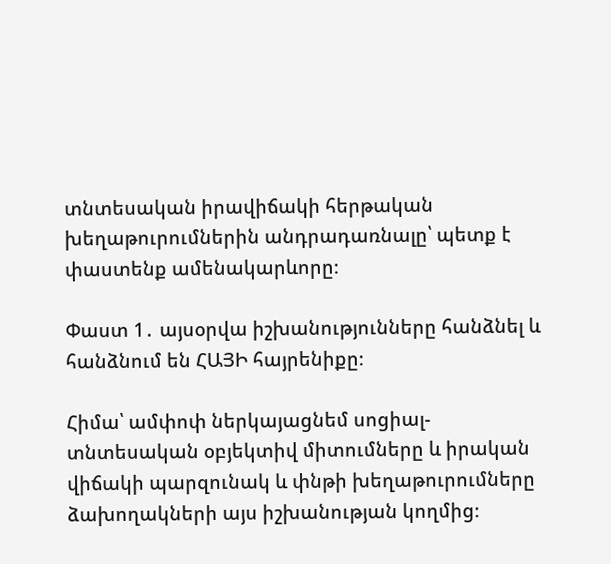տնտեսական իրավիճակի հերթական խեղաթուրումներին անդրադառնալը՝ պետք է փաստենք ամենակարևորը։

Փաստ 1․ այսօրվա իշխանությունները հանձնել և հանձնում են ՀԱՅԻ հայրենիքը։

Հիմա՝ ամփոփ ներկայացնեմ սոցիալ-տնտեսական օբյեկտիվ միտումները և իրական վիճակի պարզունակ և փնթի խեղաթուրումները ձախողակների այս իշխանության կողմից։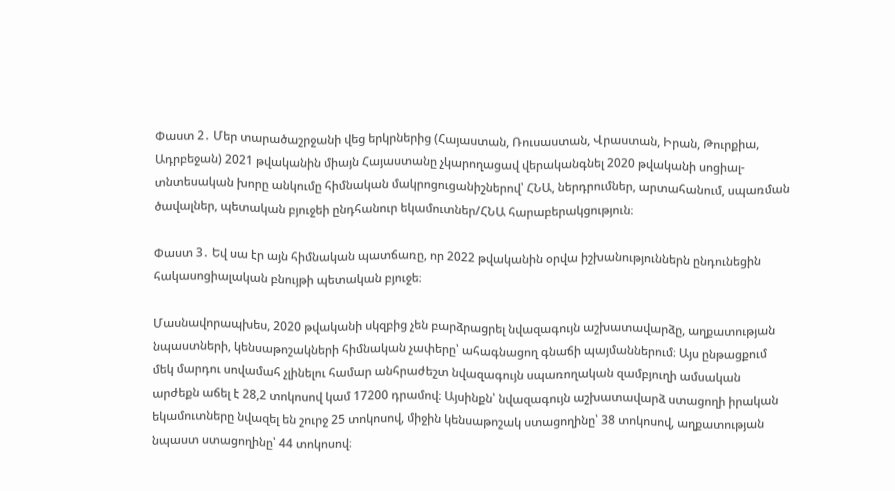Փաստ 2․ Մեր տարածաշրջանի վեց երկրներից (Հայաստան, Ռուսաստան, Վրաստան, Իրան, Թուրքիա, Ադրբեջան) 2021 թվականին միայն Հայաստանը չկարողացավ վերականգնել 2020 թվականի սոցիալ-տնտեսական խորը անկումը հիմնական մակրոցուցանիշներով՝ ՀՆԱ, ներդրումներ, արտահանում, սպառման ծավալներ, պետական բյուջեի ընդհանուր եկամուտներ/ՀՆԱ հարաբերակցություն։

Փաստ 3․ Եվ սա էր այն հիմնական պատճառը, որ 2022 թվականին օրվա իշխանություններն ընդունեցին հակասոցիալական բնույթի պետական բյուջե։

Մասնավորապխես, 2020 թվականի սկզբից չեն բարձրացրել նվազագույն աշխատավարձը, աղքատության նպաստների, կենսաթոշակների հիմնական չափերը՝ ահագնացող գնաճի պայմաններում։ Այս ընթացքում մեկ մարդու սովամահ չլինելու համար անհրաժեշտ նվազագույն սպառողական զամբյուղի ամսական արժեքն աճել է 28,2 տոկոսով կամ 17200 դրամով։ Այսինքն՝ նվազագույն աշխատավարձ ստացողի իրական եկամուտները նվազել են շուրջ 25 տոկոսով, միջին կենսաթոշակ ստացողինը՝ 38 տոկոսով, աղքատության նպաստ ստացողինը՝ 44 տոկոսով։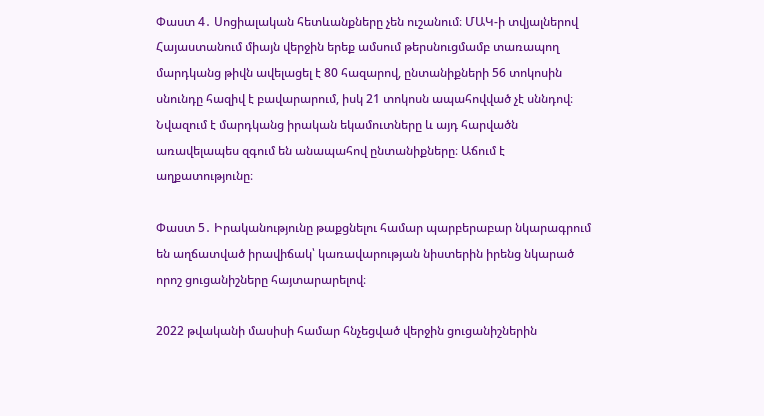Փաստ 4․ Սոցիալական հետևանքները չեն ուշանում։ ՄԱԿ-ի տվյալներով Հայաստանում միայն վերջին երեք ամսում թերսնուցմամբ տառապող մարդկանց թիվն ավելացել է 80 հազարով, ընտանիքների 56 տոկոսին սնունդը հազիվ է բավարարում, իսկ 21 տոկոսն ապահովված չէ սննդով։ Նվազում է մարդկանց իրական եկամուտները և այդ հարվածն առավելապես զգում են անապահով ընտանիքները։ Աճում է աղքատությունը։

Փաստ 5․ Իրականությունը թաքցնելու համար պարբերաբար նկարագրում են աղճատված իրավիճակ՝ կառավարության նիստերին իրենց նկարած որոշ ցուցանիշները հայտարարելով։

2022 թվականի մասիսի համար հնչեցված վերջին ցուցանիշներին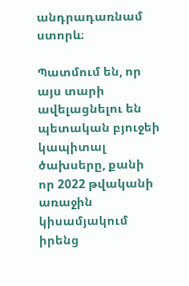անդրադառնամ ստորև։

Պատմում են, որ այս տարի ավելացնելու են պետական բյուջեի կապիտալ ծախսերը, քանի որ 2022 թվականի առաջին կիսամյակում իրենց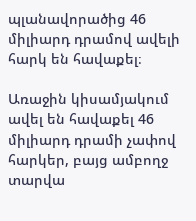պլանավորածից 46 միլիարդ դրամով ավելի հարկ են հավաքել։

Առաջին կիսամյակում ավել են հավաքել 46 միլիարդ դրամի չափով հարկեր, բայց ամբողջ տարվա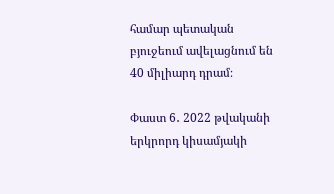համար պետական բյուջեում ավելացնում են 40 միլիարդ դրամ։

Փաստ 6․ 2022 թվականի երկրորդ կիսամյակի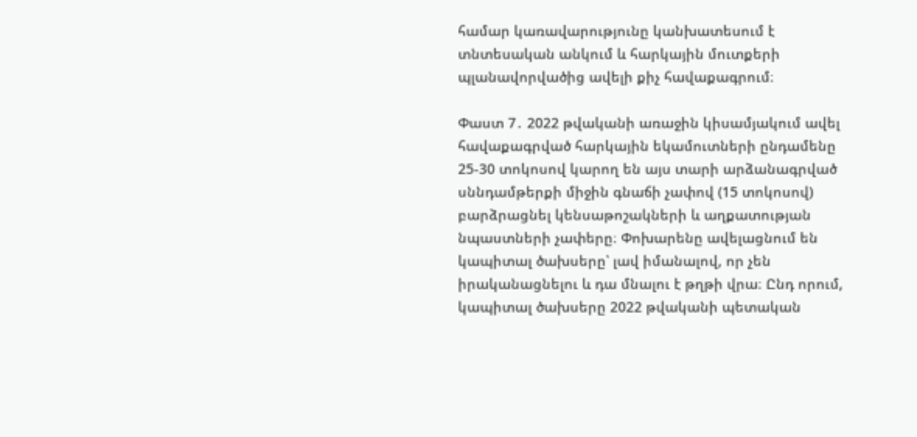համար կառավարությունը կանխատեսում է տնտեսական անկում և հարկային մուտքերի պլանավորվածից ավելի քիչ հավաքագրում։

Փաստ 7․ 2022 թվականի առաջին կիսամյակում ավել հավաքագրված հարկային եկամուտների ընդամենը 25-30 տոկոսով կարող են այս տարի արձանագրված սննդամթերքի միջին գնաճի չափով (15 տոկոսով) բարձրացնել կենսաթոշակների և աղքատության նպաստների չափերը։ Փոխարենը ավելացնում են կապիտալ ծախսերը՝ լավ իմանալով, որ չեն իրականացնելու և դա մնալու է թղթի վրա։ Ընդ որում, կապիտալ ծախսերը 2022 թվականի պետական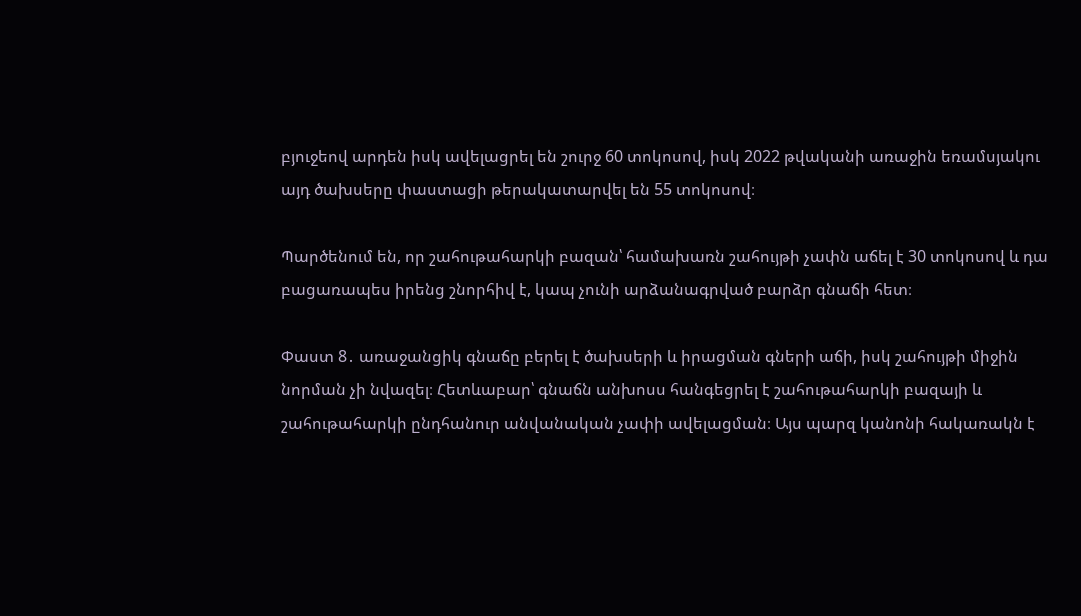բյուջեով արդեն իսկ ավելացրել են շուրջ 60 տոկոսով, իսկ 2022 թվականի առաջին եռամսյակու այդ ծախսերը փաստացի թերակատարվել են 55 տոկոսով։

Պարծենում են, որ շահութահարկի բազան՝ համախառն շահույթի չափն աճել է 30 տոկոսով և դա բացառապես իրենց շնորհիվ է, կապ չունի արձանագրված բարձր գնաճի հետ։

Փաստ 8․ առաջանցիկ գնաճը բերել է ծախսերի և իրացման գների աճի, իսկ շահույթի միջին նորման չի նվազել։ Հետևաբար՝ գնաճն անխոսս հանգեցրել է շահութահարկի բազայի և շահութահարկի ընդհանուր անվանական չափի ավելացման։ Այս պարզ կանոնի հակառակն է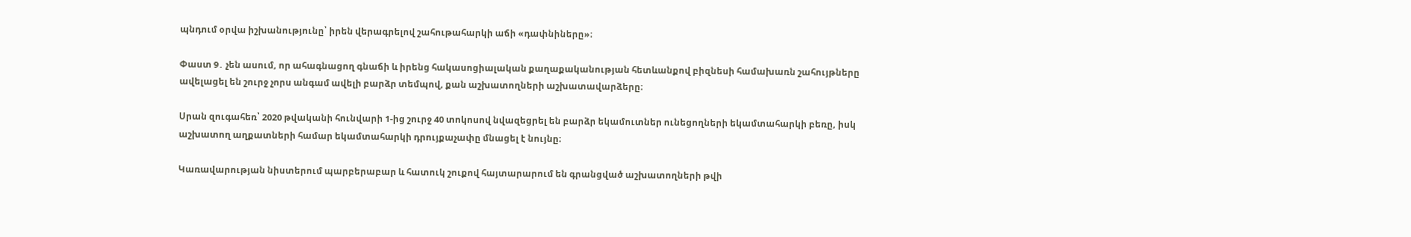պնդում օրվա իշխանությունը՝ իրեն վերագրելով շահութահարկի աճի «դափնիները»։

Փաստ 9․ չեն ասում, որ ահագնացող գնաճի և իրենց հակասոցիալական քաղաքականության հետևանքով բիզնեսի համախառն շահույթները ավելացել են շուրջ չորս անգամ ավելի բարձր տեմպով, քան աշխատողների աշխատավարձերը։

Սրան զուգահեռ՝ 2020 թվականի հունվարի 1-ից շուրջ 40 տոկոսով նվազեցրել են բարձր եկամուտներ ունեցողների եկամտահարկի բեռը, իսկ աշխատող աղքատների համար եկամտահարկի դրույքաչափը մնացել է նույնը։

Կառավարության նիստերում պարբերաբար և հատուկ շուքով հայտարարում են գրանցված աշխատողների թվի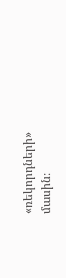«ռեկորդների» մասին։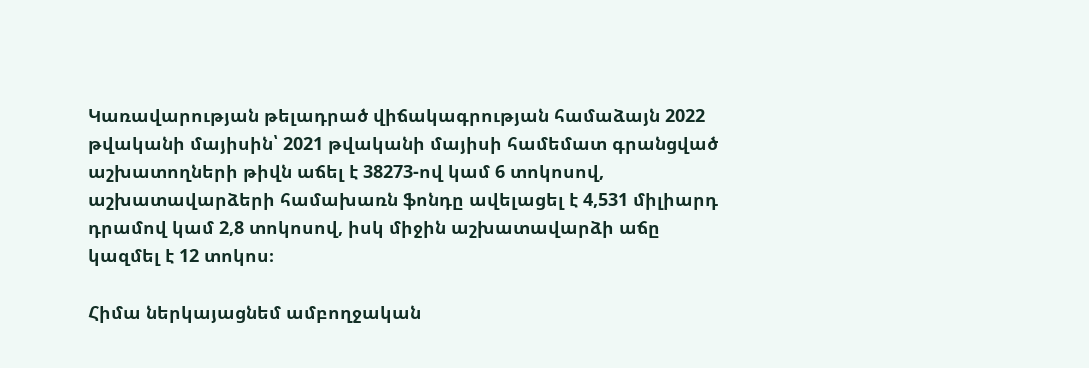Կառավարության թելադրած վիճակագրության համաձայն 2022 թվականի մայիսին՝ 2021 թվականի մայիսի համեմատ գրանցված աշխատողների թիվն աճել է 38273-ով կամ 6 տոկոսով, աշխատավարձերի համախառն ֆոնդը ավելացել է 4,531 միլիարդ դրամով կամ 2,8 տոկոսով, իսկ միջին աշխատավարձի աճը կազմել է 12 տոկոս։

Հիմա ներկայացնեմ ամբողջական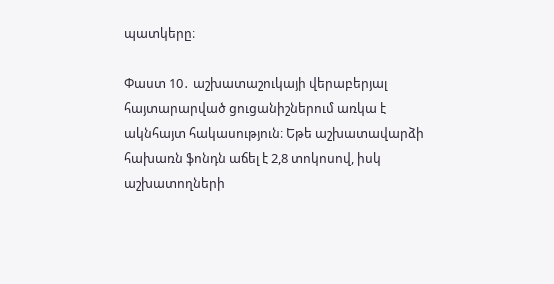պատկերը։

Փաստ 10․ աշխատաշուկայի վերաբերյալ հայտարարված ցուցանիշներում առկա է ակնհայտ հակասություն։ Եթե աշխատավարձի հախառն ֆոնդն աճել է 2,8 տոկոսով, իսկ աշխատողների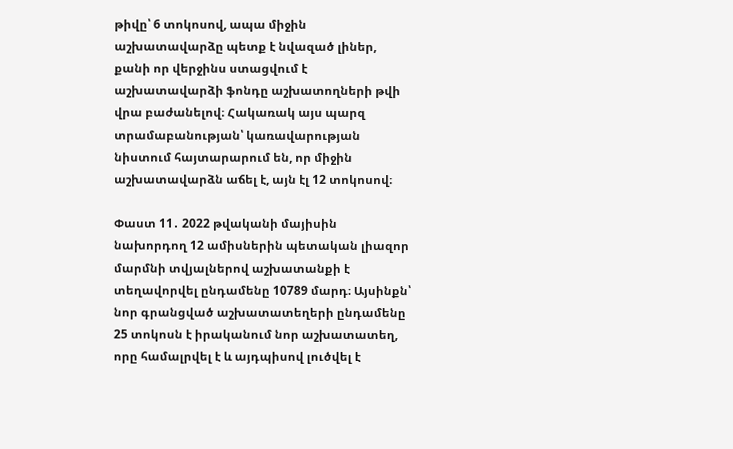թիվը՝ 6 տոկոսով, ապա միջին աշխատավարձը պետք է նվազած լիներ, քանի որ վերջինս ստացվում է աշխատավարձի ֆոնդը աշխատողների թվի վրա բաժանելով։ Հակառակ այս պարզ տրամաբանության՝ կառավարության նիստում հայտարարում են, որ միջին աշխատավարձն աճել է, այն էլ 12 տոկոսով։

Փաստ 11․ 2022 թվականի մայիսին նախորդող 12 ամիսներին պետական լիազոր մարմնի տվյալներով աշխատանքի է տեղավորվել ընդամենը 10789 մարդ։ Այսինքն՝ նոր գրանցված աշխատատեղերի ընդամենը 25 տոկոսն է իրականում նոր աշխատատեղ, որը համալրվել է և այդպիսով լուծվել է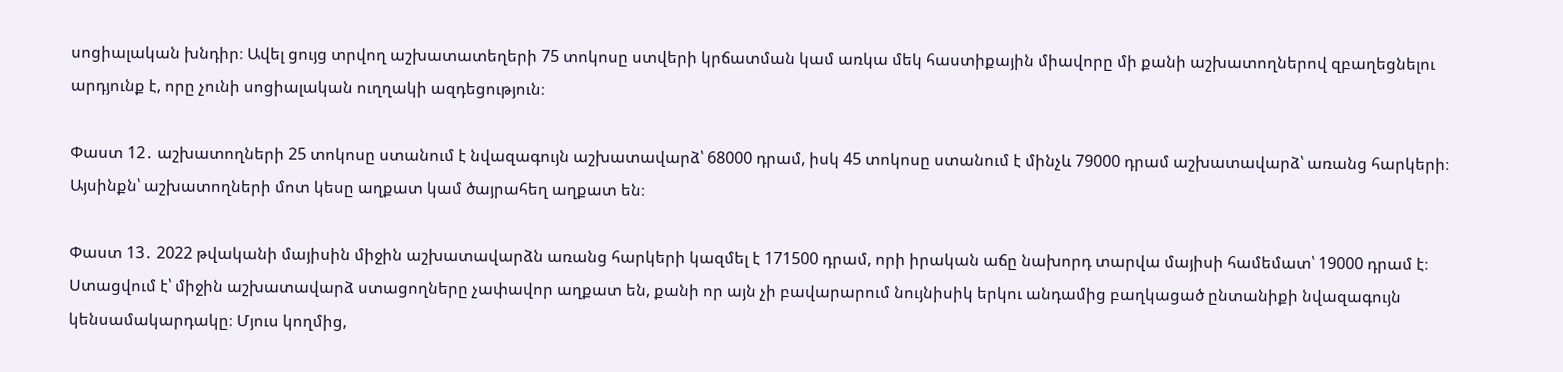սոցիալական խնդիր։ Ավել ցույց տրվող աշխատատեղերի 75 տոկոսը ստվերի կրճատման կամ առկա մեկ հաստիքային միավորը մի քանի աշխատողներով զբաղեցնելու արդյունք է, որը չունի սոցիալական ուղղակի ազդեցություն։

Փաստ 12․ աշխատողների 25 տոկոսը ստանում է նվազագույն աշխատավարձ՝ 68000 դրամ, իսկ 45 տոկոսը ստանում է մինչև 79000 դրամ աշխատավարձ՝ առանց հարկերի։ Այսինքն՝ աշխատողների մոտ կեսը աղքատ կամ ծայրահեղ աղքատ են։

Փաստ 13․ 2022 թվականի մայիսին միջին աշխատավարձն առանց հարկերի կազմել է 171500 դրամ, որի իրական աճը նախորդ տարվա մայիսի համեմատ՝ 19000 դրամ է։ Ստացվում է՝ միջին աշխատավարձ ստացողները չափավոր աղքատ են, քանի որ այն չի բավարարում նույնիսիկ երկու անդամից բաղկացած ընտանիքի նվազագույն կենսամակարդակը։ Մյուս կողմից,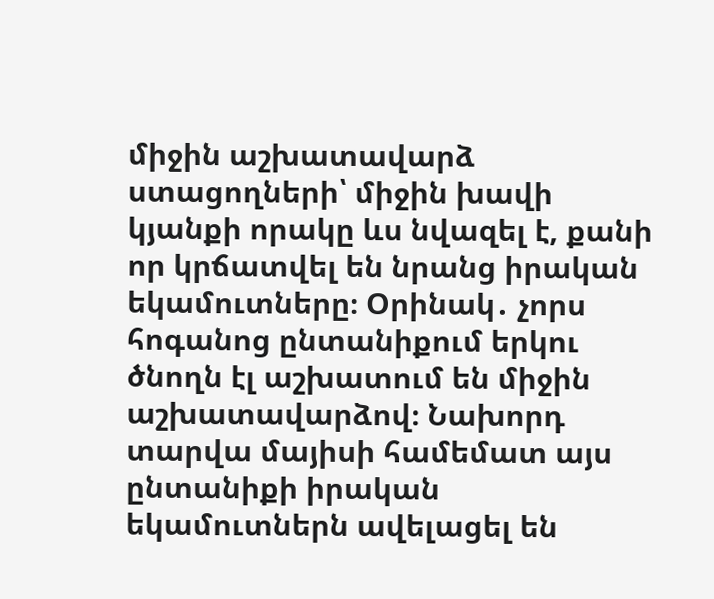միջին աշխատավարձ ստացողների՝ միջին խավի կյանքի որակը ևս նվազել է, քանի որ կրճատվել են նրանց իրական եկամուտները։ Օրինակ․ չորս հոգանոց ընտանիքում երկու ծնողն էլ աշխատում են միջին աշխատավարձով։ Նախորդ տարվա մայիսի համեմատ այս ընտանիքի իրական եկամուտներն ավելացել են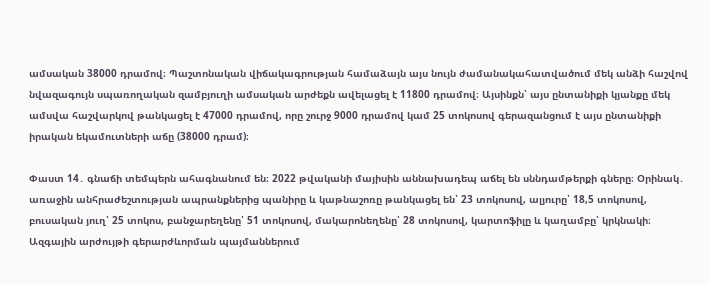ամսական 38000 դրամով։ Պաշտոնական վիճակագրության համաձայն այս նույն ժամանակահատվածում մեկ անձի հաշվով նվազագույն սպառողական զամբյուղի ամսական արժեքն ավելացել է 11800 դրամով։ Այսինքն՝ այս ընտանիքի կյանքը մեկ ամսվա հաշվարկով թանկացել է 47000 դրամով, որը շուրջ 9000 դրամով կամ 25 տոկոսով գերազանցում է այս ընտանիքի իրական եկամուտների աճը (38000 դրամ)։

Փաստ 14․ գնաճի տեմպերն ահագնանում են։ 2022 թվականի մայիսին աննախադեպ աճել են սննդամթերքի գները։ Օրինակ․ առաջին անհրաժեշտության ապրանքներից պանիրը և կաթնաշոռը թանկացել են՝ 23 տոկոսով, ալյուրը՝ 18,5 տոկոսով, բուսական յուղ՝ 25 տոկոս, բանջարեղենը՝ 51 տոկոսով, մակարոնեղենը՝ 28 տոկոսով, կարտոֆիլը և կաղամբը՝ կրկնակի։ Ազգային արժույթի գերարժևորման պայմաններում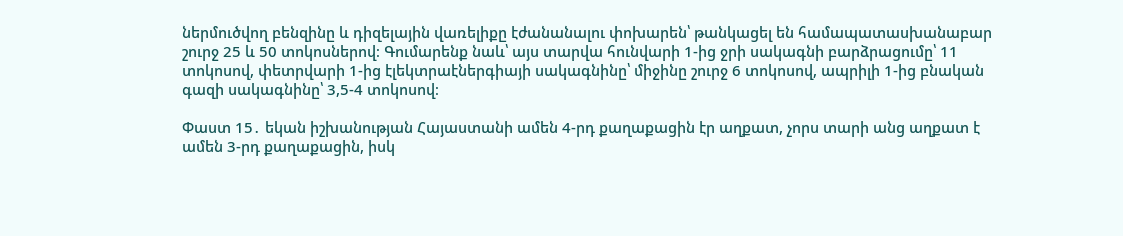ներմուծվող բենզինը և դիզելային վառելիքը էժանանալու փոխարեն՝ թանկացել են համապատասխանաբար շուրջ 25 և 50 տոկոսներով։ Գումարենք նաև՝ այս տարվա հունվարի 1-ից ջրի սակագնի բարձրացումը՝ 11 տոկոսով, փետրվարի 1-ից էլեկտրաէներգիայի սակագնինը՝ միջինը շուրջ 6 տոկոսով, ապրիլի 1-ից բնական գազի սակագնինը՝ 3,5-4 տոկոսով։

Փաստ 15․ եկան իշխանության Հայաստանի ամեն 4-րդ քաղաքացին էր աղքատ, չորս տարի անց աղքատ է ամեն 3-րդ քաղաքացին, իսկ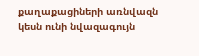քաղաքացիների առնվազն կեսն ունի նվազագույն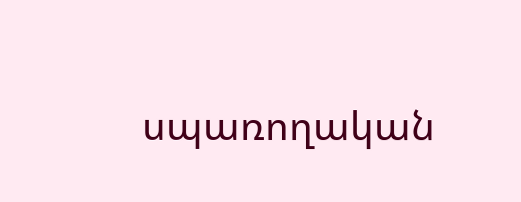սպառողական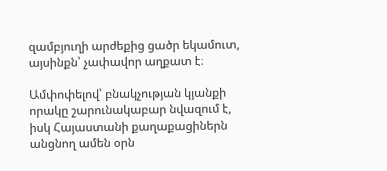զամբյուղի արժեքից ցածր եկամուտ, այսինքն՝ չափավոր աղքատ է։

Ամփոփելով՝ բնակչության կյանքի որակը շարունակաբար նվազում է, իսկ Հայաստանի քաղաքացիներն անցնող ամեն օրն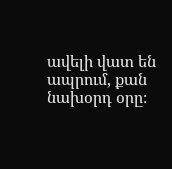ավելի վատ են ապրում, քան նախօրդ օրը։